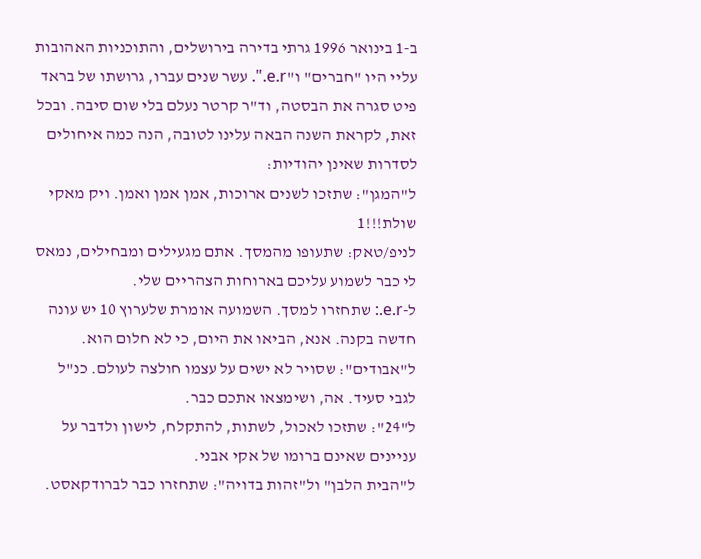ב-1 בינואר 1996 גרתי בדירה בירושלים, והתוכניות האהובות עליי היו "חברים" ו"e.r.". עשר שנים עברו, גרושתו של בראד פיט סגרה את הבסטה, וד"ר קרטר נעלם בלי שום סיבה. ובכל זאת, לקראת השנה הבאה עלינו לטובה, הנה כמה איחולים לסדרות שאינן יהודיות:
ל"המגן": שתזכו לשנים ארוכות, אמן אמן ואמן. ויק מאקי שולת!!!1
לניפ/טאק: שתעופו מהמסך. אתם מגעילים ומבחילים, נמאס לי כבר לשמוע עליכם בארוחות הצהריים שלי.
ל-e.r.: שתחזרו למסך. השמועה אומרת שלערוץ 10 יש עונה חדשה בקנה. אנא, הביאו את היום, כי לא חלום הוא.
ל"אבודים": שסויר לא ישים על עצמו חולצה לעולם. כנ"ל לגבי סעיד. אה, ושימצאו אתכם כבר.
ל"24": שתזכו לאכול, לשתות, להתקלח, לישון ולדבר על עניינים שאינם ברומו של אקי אבני.
ל"הבית הלבן" ול"זהות בדויה": שתחזרו כבר לברודקאסט.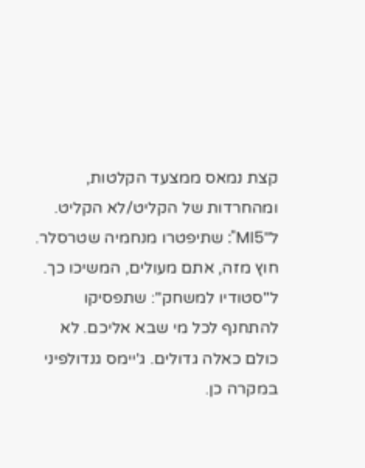קצת נמאס ממצעד הקלטות, ומהחרדות של הקליט/לא הקליט.
ל"MI5": שתיפטרו מנחמיה שטרסלר. חוץ מזה, אתם מעולים, המשיכו כך.
ל"סטודיו למשחק": שתפסיקו להתחנף לכל מי שבא אליכם. לא כולם כאלה גדולים. ג'יימס גנדולפיני במקרה כן.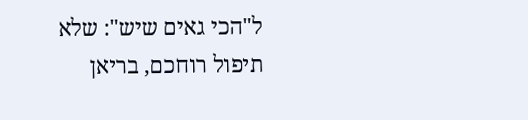ל"הכי גאים שיש": שלא תיפול רוחכם, בריאן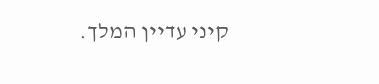קיני עדיין המלך.